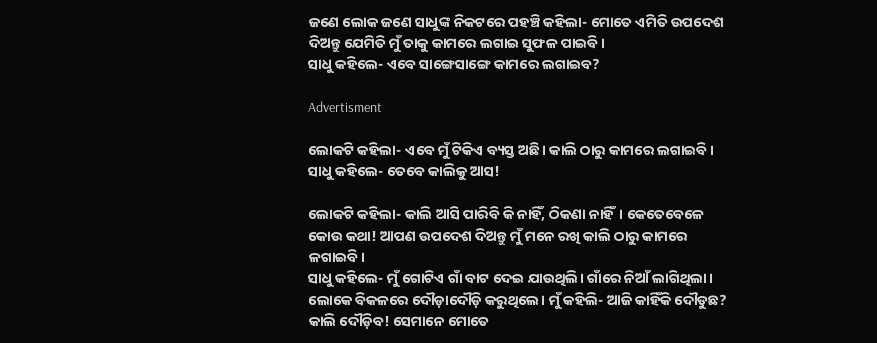ଜଣେ ଲୋକ ଜଣେ ସାଧୁଙ୍କ ନିକଟରେ ପହଞ୍ଚି କହିଲା- ମୋତେ ଏମିତି ଉପଦେଶ ଦିଅନ୍ତୁ ଯେମିତି ମୁଁ ତାକୁ କାମରେ ଲଗାଇ ସୁଫଳ ପାଇବି।
ସାଧୁ କହିଲେ- ଏବେ ସାଙ୍ଗେସାଙ୍ଗେ କାମରେ ଲଗାଇବ?

Advertisment

ଲୋକଟି କହିଲା- ଏବେ ମୁଁ ଟିକିଏ ବ୍ୟସ୍ତ ଅଛି। କାଲି ଠାରୁ କାମରେ ଲଗାଇବି।
ସାଧୁ କହିଲେ- ତେବେ କାଲିକୁ ଆସ!

ଲୋକଟି କହିଲା- କାଲି ଆସି ପାରିବି କି ନାହିଁ, ଠିକଣା ନାହିଁ। କେତେବେଳେ କୋଉ କଥା! ଆପଣ ଉପଦେଶ ଦିଅନ୍ତୁ ମୁଁ ମନେ ରଖି କାଲି ଠାରୁ କାମରେ ଳଗାଇବି।
ସାଧୁ କହିଲେ- ମୁଁ ଗୋଟିଏ ଗାଁ ବାଟ ଦେଇ ଯାଉଥିଲି। ଗାଁରେ ନିଆଁ ଲାଗିଥିଲା। ଲୋକେ ବିକଳରେ ଦୌଡ଼ାଦୌଡ଼ି କରୁଥିଲେ। ମୁଁ କହିଲି- ଆଜି କାହିଁକି ଦୌଡୁଛ? କାଲି ଦୌଡ଼ିବ! ସେମାନେ ମୋତେ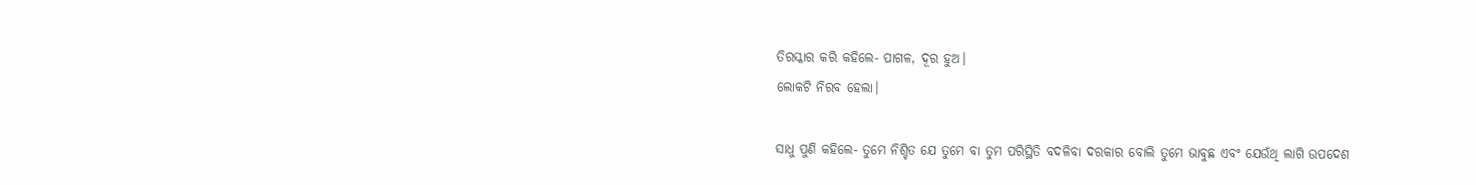ତିରସ୍କାର କରି କହିଲେ- ପାଗଳ, ଦୂର ହୁଅ।
ଲୋକଟି ନିରବ ହେଲା।

ସାଧୁ ପୁଣି କହିଲେ- ତୁମେ ନିଶ୍ଚିତ ଯେ ତୁମେ ବା ତୁମ ପରିସ୍ଥିତି ବଦଳିବା ଦରକାର ବୋଲି ତୁମେ ଭାବୁଛ ଏବଂ ଯେଉଁଥି ଲାଗି ଉପଦେଶ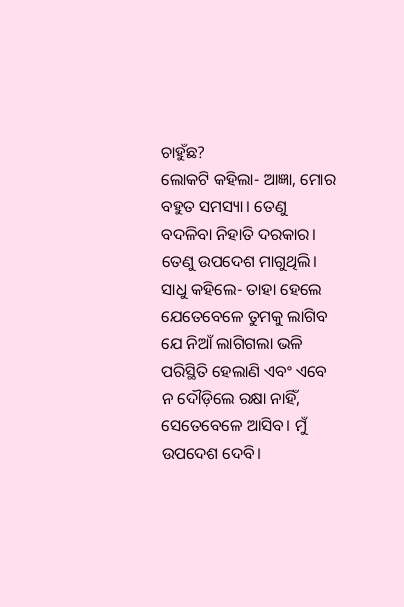ଚାହୁଁଛ?
ଲୋକଟି କହିଲା- ଆଜ୍ଞା, ମୋର ବହୁତ ସମସ୍ୟା। ତେଣୁ ବଦଳିବା ନିହାତି ଦରକାର। ତେଣୁ ଉପଦେଶ ମାଗୁଥିଲି।
ସାଧୁ କହିଲେ- ତାହା ହେଲେ ଯେତେବେଳେ ତୁମକୁ ଲାଗିବ ଯେ ନିଆଁ ଲାଗିଗଲା ଭଳି ପରିସ୍ଥିତି ହେଲାଣି ଏବଂ ଏବେ ନ ଦୌଡ଼ିଲେ ରକ୍ଷା ନାହିଁ, ସେତେବେଳେ ଆସିବ। ମୁଁ ଉପଦେଶ ଦେବି।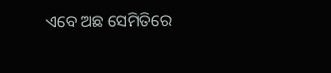ଏବେ ଅଛ ସେମିତିରେ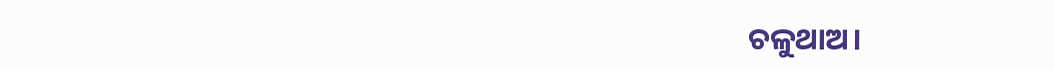ଚଳୁଥାଅ।